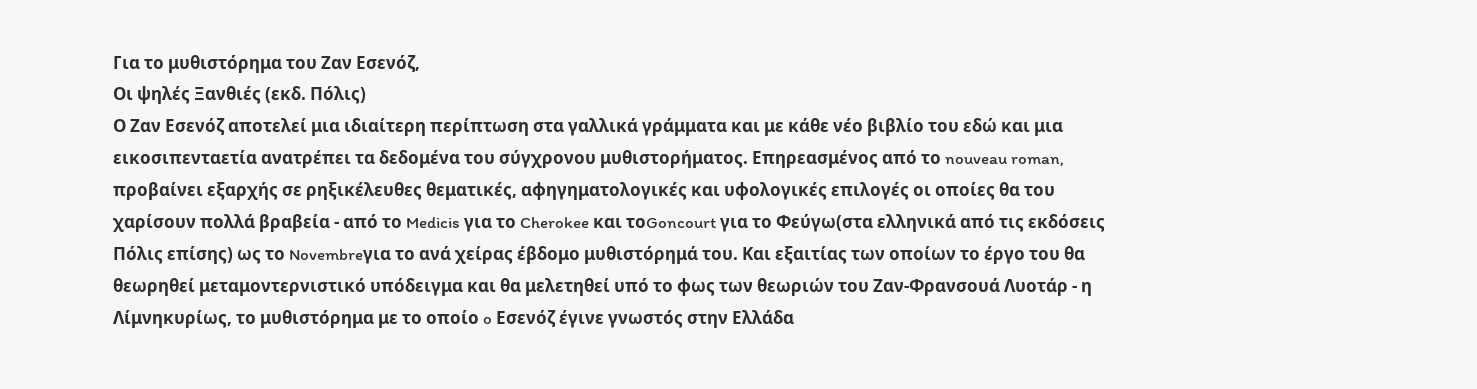Για το μυθιστόρημα του Ζαν Εσενόζ,
Οι ψηλές Ξανθιές (εκδ. Πόλις)
Ο Ζαν Εσενόζ αποτελεί μια ιδιαίτερη περίπτωση στα γαλλικά γράμματα και με κάθε νέο βιβλίο του εδώ και μια εικοσιπενταετία ανατρέπει τα δεδομένα του σύγχρονου μυθιστορήματος. Επηρεασμένος από το nouveau roman, προβαίνει εξαρχής σε ρηξικέλευθες θεματικές, αφηγηματολογικές και υφολογικές επιλογές οι οποίες θα του χαρίσουν πολλά βραβεία - από το Medicis για το Cherokee και τοGoncourt για το Φεύγω(στα ελληνικά από τις εκδόσεις Πόλις επίσης) ως το Novembreγια το ανά χείρας έβδομο μυθιστόρημά του. Και εξαιτίας των οποίων το έργο του θα θεωρηθεί μεταμοντερνιστικό υπόδειγμα και θα μελετηθεί υπό το φως των θεωριών του Ζαν-Φρανσουά Λυοτάρ - η Λίμνηκυρίως, το μυθιστόρημα με το οποίο o Εσενόζ έγινε γνωστός στην Ελλάδα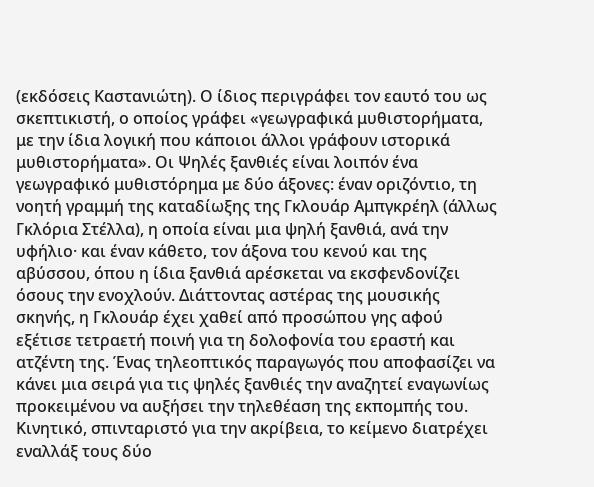(εκδόσεις Καστανιώτη). Ο ίδιος περιγράφει τον εαυτό του ως σκεπτικιστή, ο οποίος γράφει «γεωγραφικά μυθιστορήματα, με την ίδια λογική που κάποιοι άλλοι γράφουν ιστορικά μυθιστορήματα». Οι Ψηλές ξανθιές είναι λοιπόν ένα γεωγραφικό μυθιστόρημα με δύο άξονες: έναν οριζόντιο, τη νοητή γραμμή της καταδίωξης της Γκλουάρ Αμπγκρέηλ (άλλως Γκλόρια Στέλλα), η οποία είναι μια ψηλή ξανθιά, ανά την υφήλιο· και έναν κάθετο, τον άξονα του κενού και της αβύσσου, όπου η ίδια ξανθιά αρέσκεται να εκσφενδονίζει όσους την ενοχλούν. Διάττοντας αστέρας της μουσικής σκηνής, η Γκλουάρ έχει χαθεί από προσώπου γης αφού εξέτισε τετραετή ποινή για τη δολοφονία του εραστή και ατζέντη της. Ένας τηλεοπτικός παραγωγός που αποφασίζει να κάνει μια σειρά για τις ψηλές ξανθιές την αναζητεί εναγωνίως προκειμένου να αυξήσει την τηλεθέαση της εκπομπής του. Κινητικό, σπινταριστό για την ακρίβεια, το κείμενο διατρέχει εναλλάξ τους δύο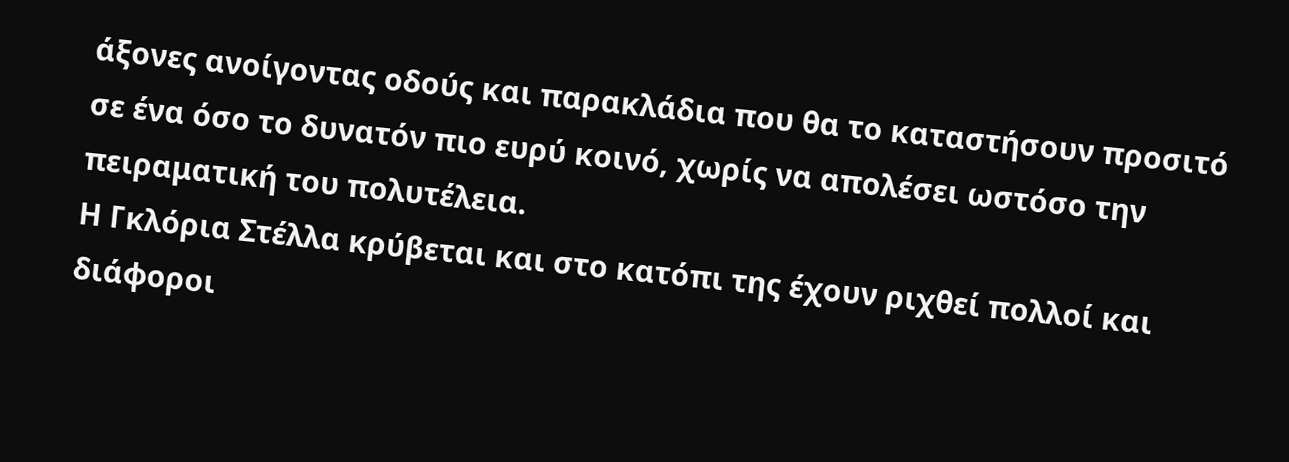άξονες ανοίγοντας οδούς και παρακλάδια που θα το καταστήσουν προσιτό σε ένα όσο το δυνατόν πιο ευρύ κοινό, χωρίς να απολέσει ωστόσο την πειραματική του πολυτέλεια.
Η Γκλόρια Στέλλα κρύβεται και στο κατόπι της έχουν ριχθεί πολλοί και διάφοροι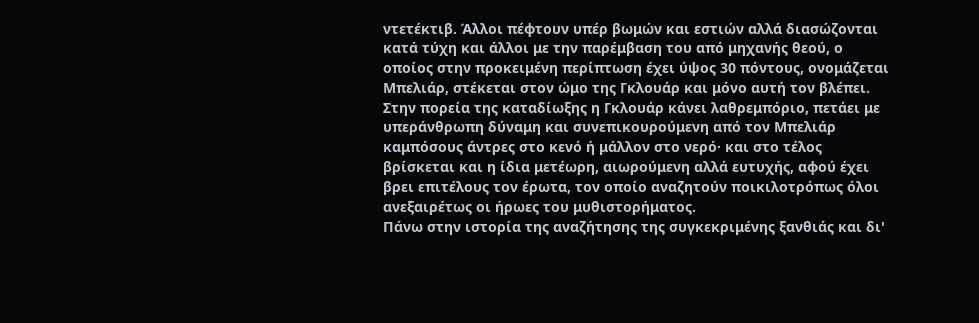ντετέκτιβ. Άλλοι πέφτουν υπέρ βωμών και εστιών αλλά διασώζονται κατά τύχη και άλλοι με την παρέμβαση του από μηχανής θεού, ο οποίος στην προκειμένη περίπτωση έχει ύψος 30 πόντους, ονομάζεται Μπελιάρ, στέκεται στον ώμο της Γκλουάρ και μόνο αυτή τον βλέπει. Στην πορεία της καταδίωξης η Γκλουάρ κάνει λαθρεμπόριο, πετάει με υπεράνθρωπη δύναμη και συνεπικουρούμενη από τον Μπελιάρ καμπόσους άντρες στο κενό ή μάλλον στο νερό· και στο τέλος βρίσκεται και η ίδια μετέωρη, αιωρούμενη αλλά ευτυχής, αφού έχει βρει επιτέλους τον έρωτα, τον οποίο αναζητούν ποικιλοτρόπως όλοι ανεξαιρέτως οι ήρωες του μυθιστορήματος.
Πάνω στην ιστορία της αναζήτησης της συγκεκριμένης ξανθιάς και δι'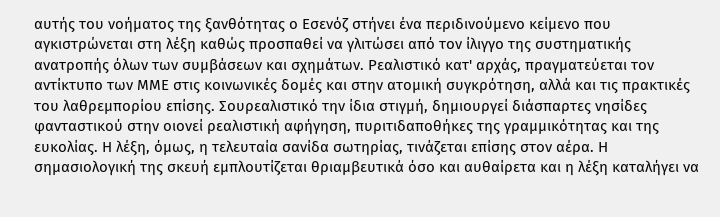αυτής του νοήματος της ξανθότητας ο Εσενόζ στήνει ένα περιδινούμενο κείμενο που αγκιστρώνεται στη λέξη καθώς προσπαθεί να γλιτώσει από τον ίλιγγο της συστηματικής ανατροπής όλων των συμβάσεων και σχημάτων. Ρεαλιστικό κατ' αρχάς, πραγματεύεται τον αντίκτυπο των ΜΜΕ στις κοινωνικές δομές και στην ατομική συγκρότηση, αλλά και τις πρακτικές του λαθρεμπορίου επίσης. Σουρεαλιστικό την ίδια στιγμή, δημιουργεί διάσπαρτες νησίδες φανταστικού στην οιονεί ρεαλιστική αφήγηση, πυριτιδαποθήκες της γραμμικότητας και της ευκολίας. Η λέξη, όμως, η τελευταία σανίδα σωτηρίας, τινάζεται επίσης στον αέρα. Η σημασιολογική της σκευή εμπλουτίζεται θριαμβευτικά όσο και αυθαίρετα και η λέξη καταλήγει να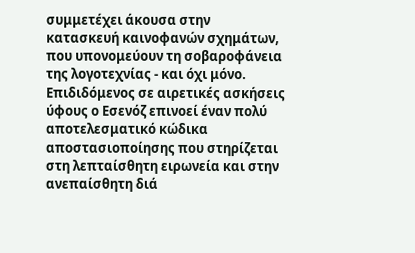συμμετέχει άκουσα στην κατασκευή καινοφανών σχημάτων, που υπονομεύουν τη σοβαροφάνεια της λογοτεχνίας - και όχι μόνο.
Επιδιδόμενος σε αιρετικές ασκήσεις ύφους ο Εσενόζ επινοεί έναν πολύ
αποτελεσματικό κώδικα αποστασιοποίησης που στηρίζεται στη λεπταίσθητη ειρωνεία και στην ανεπαίσθητη διά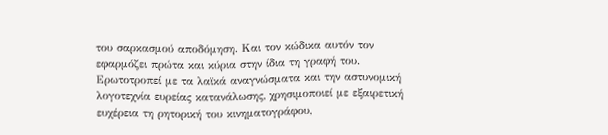του σαρκασμού αποδόμηση. Και τον κώδικα αυτόν τον εφαρμόζει πρώτα και κύρια στην ίδια τη γραφή του. Ερωτοτροπεί με τα λαϊκά αναγνώσματα και την αστυνομική λογοτεχνία ευρείας κατανάλωσης, χρησιμοποιεί με εξαιρετική ευχέρεια τη ρητορική του κινηματογράφου,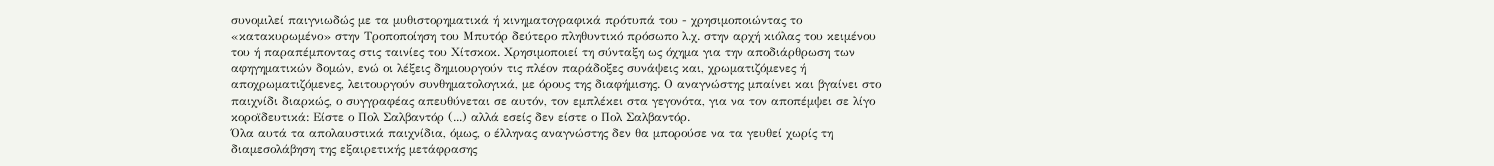συνομιλεί παιγνιωδώς με τα μυθιστορηματικά ή κινηματογραφικά πρότυπά του - χρησιμοποιώντας το «κατακυρωμένο» στην Τροποποίηση του Μπυτόρ δεύτερο πληθυντικό πρόσωπο λ.χ. στην αρχή κιόλας του κειμένου του ή παραπέμποντας στις ταινίες του Χίτσκοκ. Χρησιμοποιεί τη σύνταξη ως όχημα για την αποδιάρθρωση των αφηγηματικών δομών, ενώ οι λέξεις δημιουργούν τις πλέον παράδοξες συνάψεις και, χρωματιζόμενες ή αποχρωματιζόμενες, λειτουργούν συνθηματολογικά, με όρους της διαφήμισης. Ο αναγνώστης μπαίνει και βγαίνει στο παιχνίδι διαρκώς, ο συγγραφέας απευθύνεται σε αυτόν, τον εμπλέκει στα γεγονότα, για να τον αποπέμψει σε λίγο κοροϊδευτικά: Είστε ο Πολ Σαλβαντόρ (...) αλλά εσείς δεν είστε ο Πολ Σαλβαντόρ.
Όλα αυτά τα απολαυστικά παιχνίδια, όμως, ο έλληνας αναγνώστης δεν θα μπορούσε να τα γευθεί χωρίς τη διαμεσολάβηση της εξαιρετικής μετάφρασης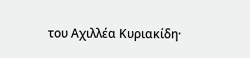του Αχιλλέα Κυριακίδη·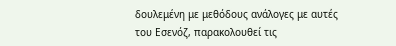δουλεμένη με μεθόδους ανάλογες με αυτές του Εσενόζ, παρακολουθεί τις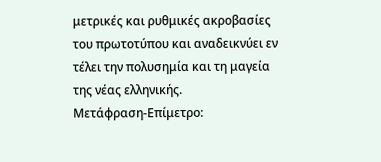μετρικές και ρυθμικές ακροβασίες του πρωτοτύπου και αναδεικνύει εν τέλει την πολυσημία και τη μαγεία της νέας ελληνικής.
Μετάφραση-Επίμετρο: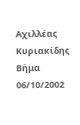Αχιλλέας Κυριακίδης
Βήμα 06/10/2002